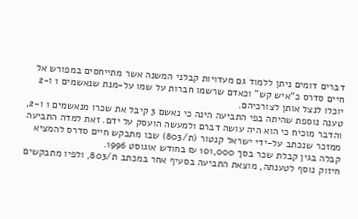דברים דומים ניתן ללמוד גם מעדויות קבלני המשנה אשר מתייחסים במפורש אל חיים סדרס כ"איש קש" וכאדם שרשמו חברות על שמו על-מנת שנאשמים 1 ו-2 יוכלו לנצל אותן לצורכיהם.
טענה נוספת שהיתה בפי התביעה הינה כי נאשם 3 קיבל את שכרו מנאשמים 1 ו-2, והדבר מוכיח כי הוא היה עושה דברם ולמעשה הועסק על ידם. זאת למדה התביעה ממזכר שנכתב על-ידי ישראל קנטור (ת/803) שבו מתבקש חיים סדרס להמציא קבלה בגין קבלת שכר בסך 101,000 ₪ בחודש אוגוסט 1996.
חיזוק נוסף לטענתה, מוצאת התביעה בסעיף אחר במכתב ת/803, ולפיו מתבקשים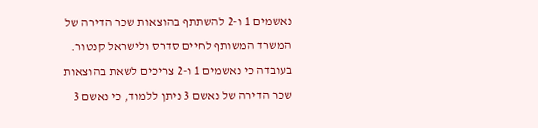נאשמים 1 ו-2 להשתתף בהוצאות שכר הדירה של המשרד המשותף לחיים סדרס ולישראל קנטור.
בעובדה כי נאשמים 1 ו-2 צריכים לשאת בהוצאות שכר הדירה של נאשם 3 ניתן ללמוד, כי נאשם 3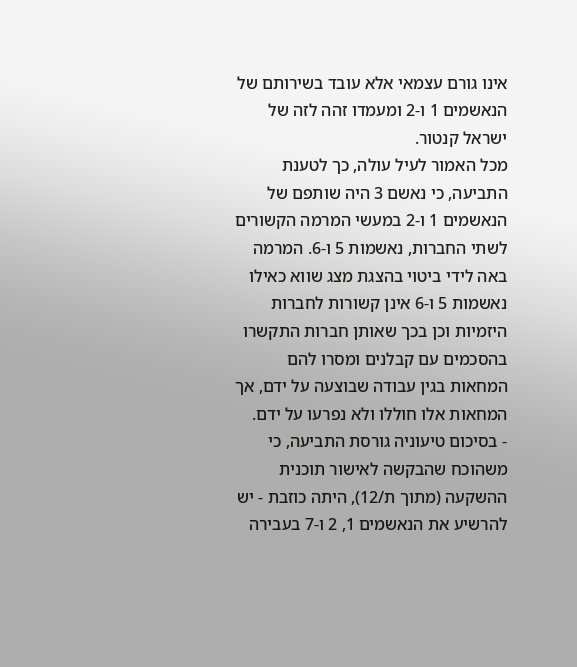אינו גורם עצמאי אלא עובד בשירותם של הנאשמים 1 ו-2 ומעמדו זהה לזה של ישראל קנטור.
מכל האמור לעיל עולה, כך לטענת התביעה, כי נאשם 3 היה שותפם של הנאשמים 1 ו-2 במעשי המרמה הקשורים לשתי החברות, נאשמות 5 ו-6. המרמה באה לידי ביטוי בהצגת מצג שווא כאילו נאשמות 5 ו-6 אינן קשורות לחברות היזמיות וכן בכך שאותן חברות התקשרו בהסכמים עם קבלנים ומסרו להם המחאות בגין עבודה שבוצעה על ידם, אך המחאות אלו חוללו ולא נפרעו על ידם.
- בסיכום טיעוניה גורסת התביעה, כי משהוכח שהבקשה לאישור תוכנית ההשקעה (מתוך ת/12), היתה כוזבת - יש להרשיע את הנאשמים 1, 2 ו-7 בעבירה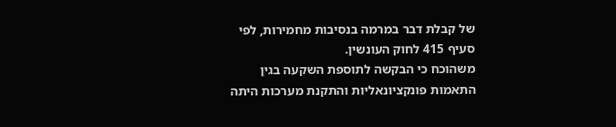של קבלת דבר במרמה בנסיבות מחמירות, לפי סעיף 415 לחוק העונשין.
משהוכח כי הבקשה לתוספת השקעה בגין התאמות פונקציונאליות והתקנת מערכות היתה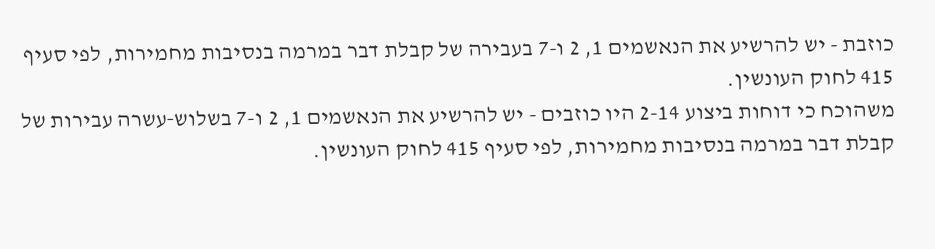כוזבת - יש להרשיע את הנאשמים 1, 2 ו-7 בעבירה של קבלת דבר במרמה בנסיבות מחמירות, לפי סעיף 415 לחוק העונשין.
משהוכח כי דוחות ביצוע 2-14 היו כוזבים - יש להרשיע את הנאשמים 1, 2 ו-7 בשלוש‑עשרה עבירות של קבלת דבר במרמה בנסיבות מחמירות, לפי סעיף 415 לחוק העונשין.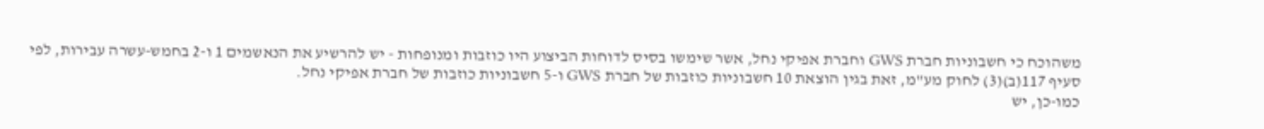משהוכח כי חשבוניות חברת GWS וחברת אפיקי נחל, אשר שימשו בסיס לדוחות הביצוע היו כוזבות ומנופחות - יש להרשיע את הנאשמים 1 ו-2 בחמש-עשרה עבירות, לפי סעיף 117(ב)(3) לחוק מע"מ, זאת בגין הוצאת 10 חשבוניות כוזבות של חברת GWS ו-5 חשבוניות כוזבות של חברת אפיקי נחל.
כמו-כן, יש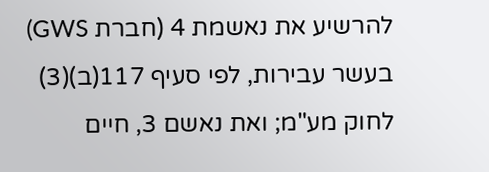להרשיע את נאשמת 4 (חברת GWS) בעשר עבירות, לפי סעיף 117(ב)(3) לחוק מע"מ; ואת נאשם 3, חיים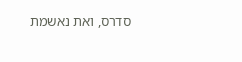סדרס, ואת נאשמת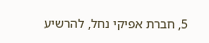5, חברת אפיקי נחל, להרשיע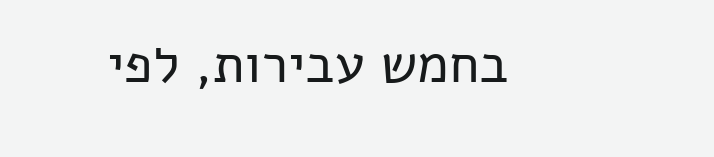בחמש עבירות, לפי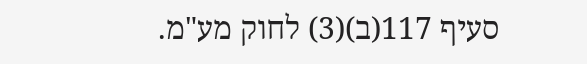סעיף 117(ב)(3) לחוק מע"מ.